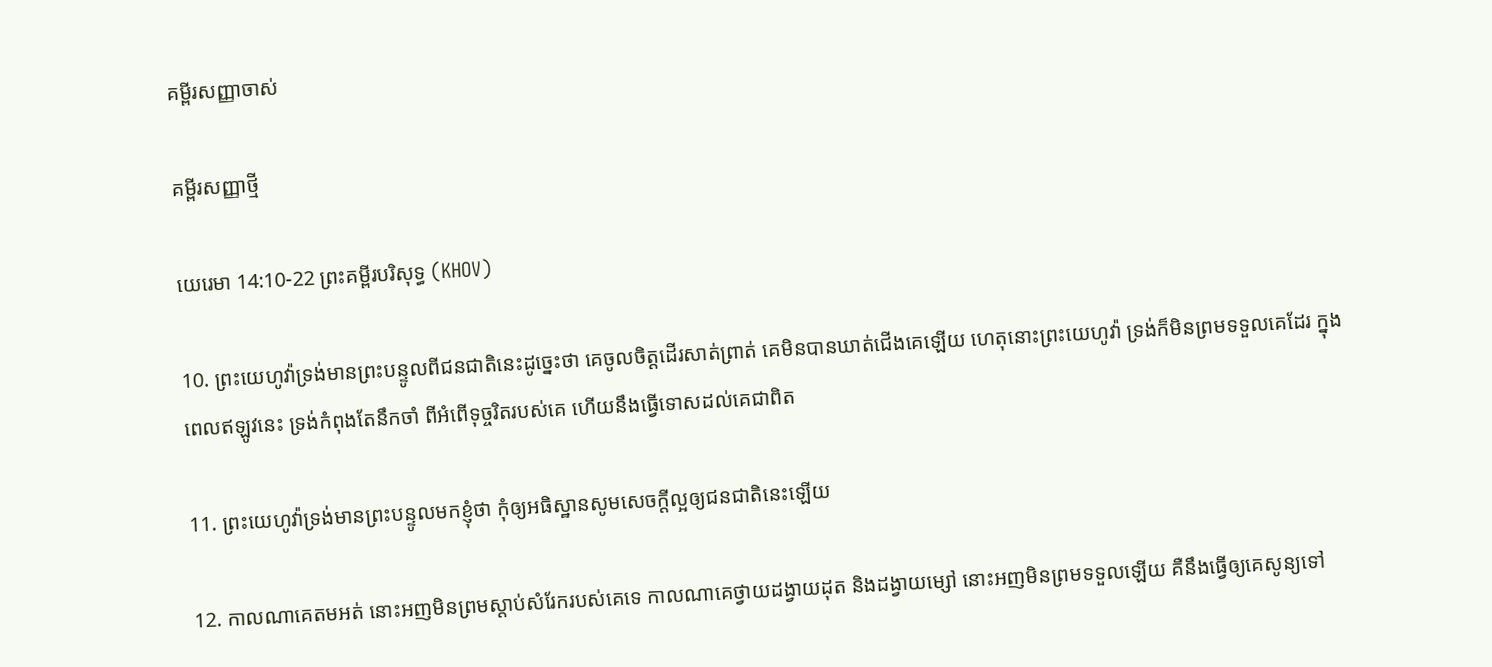គម្ពីរសញ្ញាចាស់

គម្ពីរសញ្ញាថ្មី

យេរេមា 14:10-22 ព្រះគម្ពីរបរិសុទ្ធ (KHOV)

10. ព្រះ‌យេហូវ៉ាទ្រង់មានព្រះ‌បន្ទូលពីជន‌ជាតិនេះដូច្នេះថា គេចូលចិត្តដើរសាត់ព្រាត់ គេមិនបានឃាត់ជើងគេឡើយ ហេតុនោះព្រះ‌យេហូវ៉ា ទ្រង់ក៏មិនព្រមទទួលគេដែរ ក្នុងពេលឥឡូវនេះ ទ្រង់កំពុងតែនឹកចាំ ពីអំពើទុច្ចរិតរបស់គេ ហើយនឹងធ្វើទោសដល់គេជាពិត

11. ព្រះ‌យេហូវ៉ាទ្រង់មានព្រះ‌បន្ទូលមកខ្ញុំថា កុំឲ្យអធិស្ឋានសូមសេចក្តីល្អឲ្យជន‌ជាតិនេះឡើយ

12. កាលណាគេតមអត់ នោះអញមិនព្រមស្តាប់សំរែករបស់គេទេ កាលណាគេថ្វាយដង្វាយដុត និងដង្វាយម្សៅ នោះអញមិនព្រមទទួលឡើយ គឺនឹងធ្វើឲ្យគេសូន្យទៅ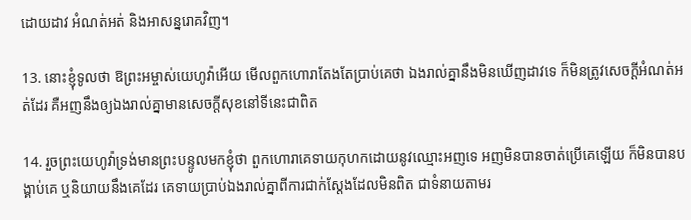ដោយដាវ អំណត់‌អត់ និងអាសន្ន‌រោគវិញ។

13. នោះខ្ញុំទូលថា ឱព្រះ‌អម្ចាស់យេហូវ៉ាអើយ មើលពួកហោរាតែង‌តែប្រាប់គេថា ឯងរាល់គ្នានឹងមិនឃើញដាវទេ ក៏មិនត្រូវសេចក្តីអំណត់‌អត់ដែរ គឺអញនឹងឲ្យឯងរាល់គ្នាមានសេចក្តីសុខនៅទីនេះជាពិត

14. រួចព្រះ‌យេហូវ៉ាទ្រង់មានព្រះ‌បន្ទូលមកខ្ញុំថា ពួកហោរាគេទាយកុហកដោយនូវឈ្មោះអញទេ អញមិនបានចាត់ប្រើគេឡើយ ក៏មិនបានបង្គាប់គេ ឬនិយាយនឹងគេដែរ គេទាយប្រាប់ឯងរាល់គ្នាពីការជាក់ស្តែងដែលមិនពិត ជាទំនាយតាមរ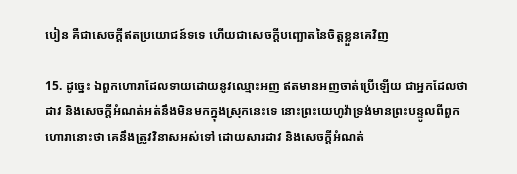បៀន គឺជាសេចក្តីឥតប្រយោជន៍ទទេ ហើយជាសេចក្តីបញ្ឆោតនៃចិត្តខ្លួនគេវិញ

15. ដូច្នេះ ឯពួកហោរាដែលទាយដោយនូវឈ្មោះអញ ឥតមានអញចាត់ប្រើឡើយ ជាអ្នកដែលថាដាវ និងសេចក្តីអំណត់‌អត់នឹងមិនមកក្នុងស្រុកនេះទេ នោះព្រះ‌យេហូវ៉ាទ្រង់មានព្រះ‌បន្ទូលពីពួកហោរានោះថា គេនឹងត្រូវវិនាសអស់ទៅ ដោយ‌សារដាវ និងសេចក្តីអំណត់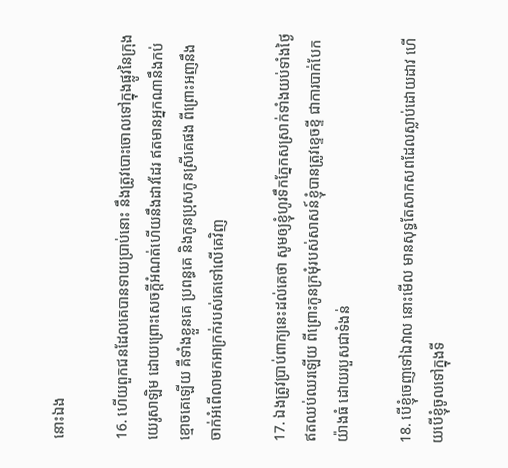នោះឯង

16. ហើយពួកជនដែលគេបានទាយប្រាប់នោះ នឹងត្រូវបោះចោលទៅក្នុងផ្លូវនៃក្រុងយេរូ‌សាឡិម ដោយព្រោះសេចក្តីអំណត់ហើយនឹងដាវដែរ ឥតមានអ្នកណានឹងកប់ខ្មោចគេឡើយ គឺទាំងខ្លួនគេ ប្រពន្ធគេ និងកូនប្រុសកូនស្រីគេផង ពីព្រោះអញនឹងចាក់អំពើលាមកអាក្រក់របស់គេទៅលើគេវិញ

17. ឯងត្រូវប្រាប់ពាក្យនេះដល់គេថា សូមឲ្យខ្ញុំហូរទឹកភ្នែកសស្រាក់ទាំងយប់ទាំងថ្ងៃ ឥតឈប់ឈរឡើយ ពីព្រោះកូនក្រមុំរបស់សាសន៍ខ្ញុំបានត្រូវខ្ទេច‌ខ្ទី ជាការបាក់បែកយ៉ាងធំ ដោយរបួសជាទំងន់

18. បើខ្ញុំចេញទៅឯវាល នោះមើល មានសុទ្ធតែសាក‌សពដែលស្លាប់ដោយដាវ ហើយបើខ្ញុំចូលទៅក្នុងទី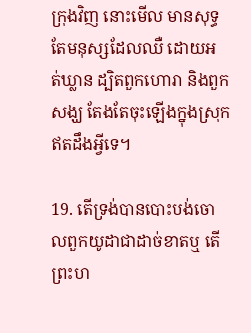ក្រុងវិញ នោះមើល មានសុទ្ធតែមនុស្សដែលឈឺ ដោយអត់‌ឃ្លាន ដ្បិតពួកហោរា និងពួកសង្ឃ តែង‌តែចុះឡើងក្នុងស្រុកឥតដឹងអ្វីទេ។

19. តើទ្រង់បានបោះ‌បង់ចោលពួកយូដាជាដាច់ខាតឬ តើព្រះ‌ហ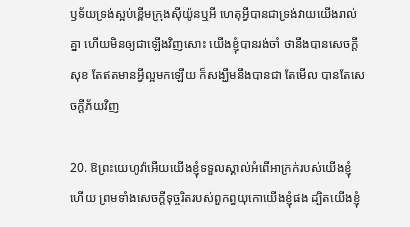ឫ‌ទ័យទ្រង់ស្អប់ខ្ពើមក្រុងស៊ីយ៉ូនឬអី ហេតុអ្វីបានជាទ្រង់វាយយើងរាល់គ្នា ហើយមិនឲ្យជាឡើងវិញសោះ យើងខ្ញុំបានរង់‌ចាំ ថានឹងបានសេចក្តីសុខ តែឥតមានអ្វីល្អមកឡើយ ក៏សង្ឃឹមនឹងបានជា តែមើល បានតែសេចក្តីភ័យវិញ

20. ឱព្រះ‌យេហូវ៉ាអើយយើងខ្ញុំទទួលស្គាល់អំពើអាក្រក់របស់យើងខ្ញុំហើយ ព្រមទាំងសេចក្តីទុច្ចរិតរបស់ពួកព្ធយុ‌កោយើងខ្ញុំផង ដ្បិតយើងខ្ញុំ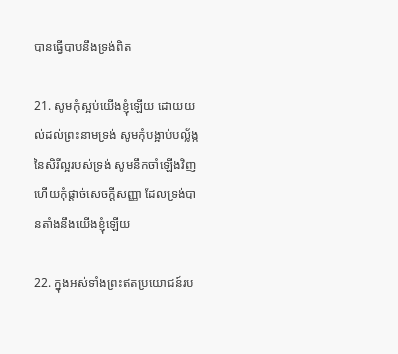បានធ្វើបាបនឹងទ្រង់ពិត

21. សូមកុំស្អប់យើងខ្ញុំឡើយ ដោយយល់ដល់ព្រះ‌នាមទ្រង់ សូមកុំបង្អាប់បល្ល័ង្កនៃសិរី‌ល្អរបស់ទ្រង់ សូមនឹកចាំឡើងវិញ ហើយកុំផ្តាច់សេចក្តីសញ្ញា ដែលទ្រង់បានតាំងនឹងយើងខ្ញុំឡើយ

22. ក្នុងអស់ទាំងព្រះឥតប្រយោជន៍រប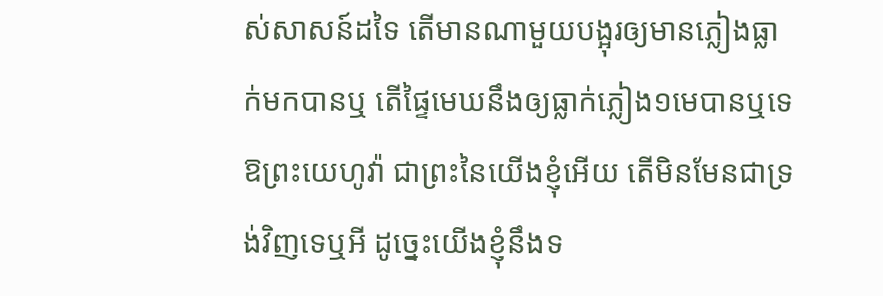ស់សាសន៍ដទៃ តើមានណាមួយបង្អុរឲ្យមានភ្លៀងធ្លាក់មកបានឬ តើផ្ទៃមេឃនឹងឲ្យធ្លាក់ភ្លៀង១មេបានឬទេ ឱព្រះ‌យេហូវ៉ា ជាព្រះនៃយើងខ្ញុំអើយ តើមិនមែនជាទ្រង់វិញទេឬអី ដូច្នេះយើងខ្ញុំនឹងទ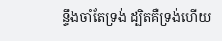ន្ទឹងចាំតែទ្រង់ ដ្បិតគឺទ្រង់ហើយ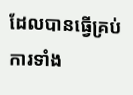ដែលបានធ្វើគ្រប់ការទាំង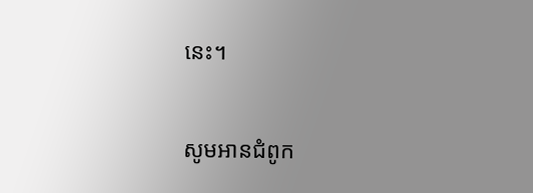នេះ។

សូមអានជំពូក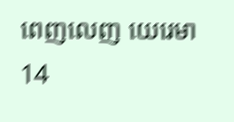ពេញលេញ យេរេមា 14